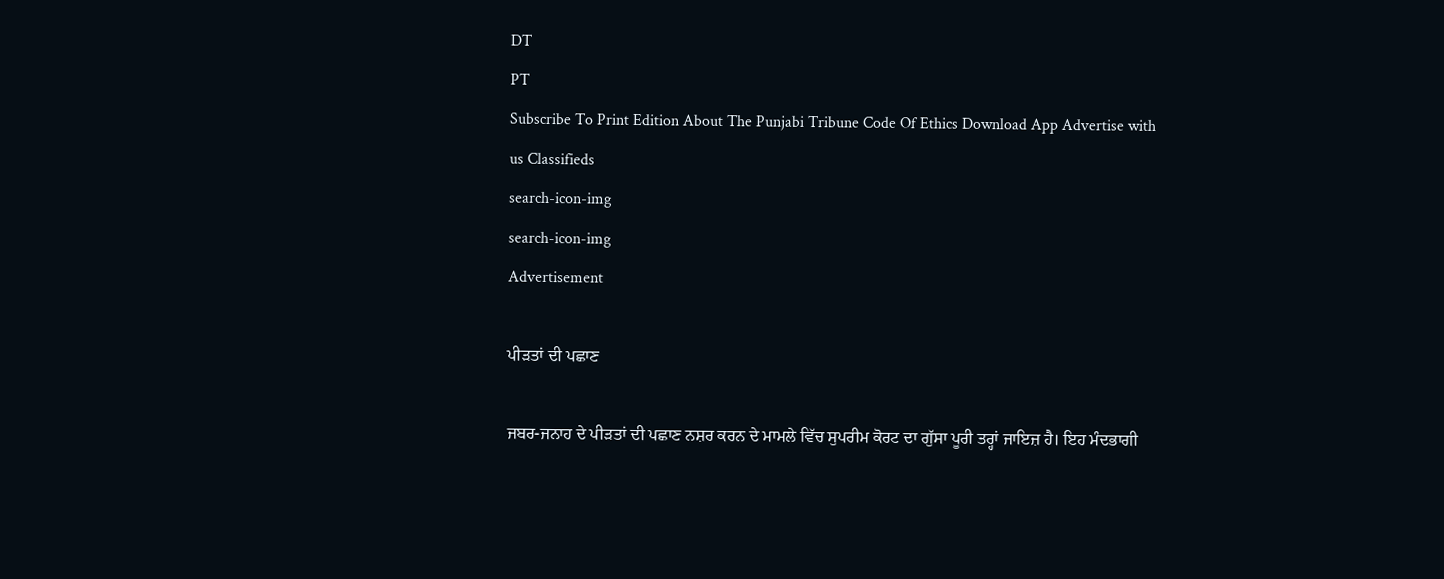DT
PT
Subscribe To Print Edition About The Punjabi Tribune Code Of Ethics Download App Advertise with us Classifieds
search-icon-img
search-icon-img
Advertisement

ਪੀੜਤਾਂ ਦੀ ਪਛਾਣ

ਜਬਰ-ਜਨਾਹ ਦੇ ਪੀੜਤਾਂ ਦੀ ਪਛਾਣ ਨਸ਼ਰ ਕਰਨ ਦੇ ਮਾਮਲੇ ਵਿੱਚ ਸੁਪਰੀਮ ਕੋਰਟ ਦਾ ਗੁੱਸਾ ਪੂਰੀ ਤਰ੍ਹਾਂ ਜਾਇਜ਼ ਹੈ। ਇਹ ਮੰਦਭਾਗੀ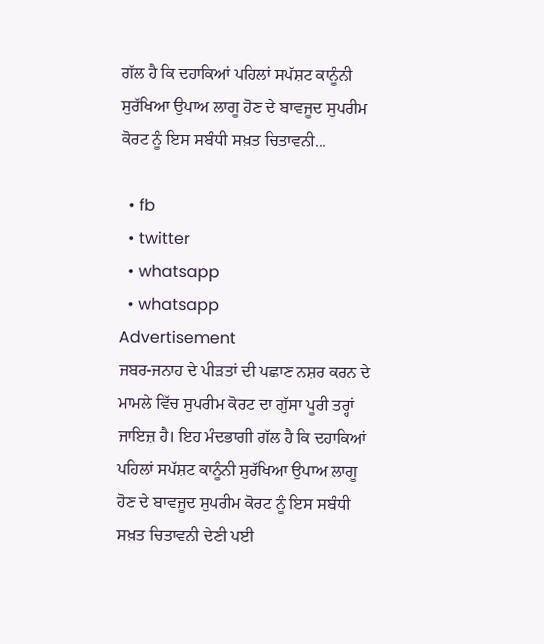ਗੱਲ ਹੈ ਕਿ ਦਹਾਕਿਆਂ ਪਹਿਲਾਂ ਸਪੱਸ਼ਟ ਕਾਨੂੰਨੀ ਸੁਰੱਖਿਆ ਉਪਾਅ ਲਾਗੂ ਹੋਣ ਦੇ ਬਾਵਜੂਦ ਸੁਪਰੀਮ ਕੋਰਟ ਨੂੰ ਇਸ ਸਬੰਧੀ ਸਖ਼ਤ ਚਿਤਾਵਨੀ...

  • fb
  • twitter
  • whatsapp
  • whatsapp
Advertisement
ਜਬਰ-ਜਨਾਹ ਦੇ ਪੀੜਤਾਂ ਦੀ ਪਛਾਣ ਨਸ਼ਰ ਕਰਨ ਦੇ ਮਾਮਲੇ ਵਿੱਚ ਸੁਪਰੀਮ ਕੋਰਟ ਦਾ ਗੁੱਸਾ ਪੂਰੀ ਤਰ੍ਹਾਂ ਜਾਇਜ਼ ਹੈ। ਇਹ ਮੰਦਭਾਗੀ ਗੱਲ ਹੈ ਕਿ ਦਹਾਕਿਆਂ ਪਹਿਲਾਂ ਸਪੱਸ਼ਟ ਕਾਨੂੰਨੀ ਸੁਰੱਖਿਆ ਉਪਾਅ ਲਾਗੂ ਹੋਣ ਦੇ ਬਾਵਜੂਦ ਸੁਪਰੀਮ ਕੋਰਟ ਨੂੰ ਇਸ ਸਬੰਧੀ ਸਖ਼ਤ ਚਿਤਾਵਨੀ ਦੇਣੀ ਪਈ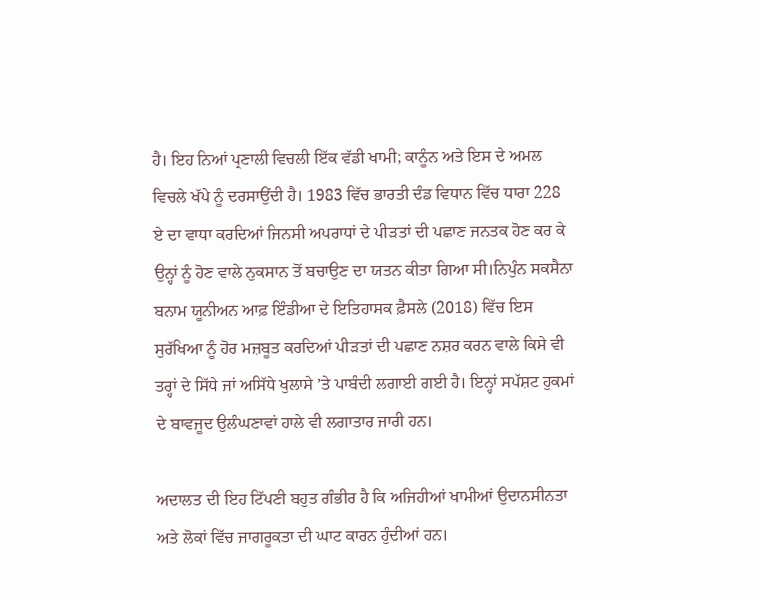ਹੈ। ਇਹ ਨਿਆਂ ਪ੍ਰਣਾਲੀ ਵਿਚਲੀ ਇੱਕ ਵੱਡੀ ਖਾਮੀ; ਕਾਨੂੰਨ ਅਤੇ ਇਸ ਦੇ ਅਮਲ ਵਿਚਲੇ ਖੱਪੇ ਨੂੰ ਦਰਸਾਉਂਦੀ ਹੈ। 1983 ਵਿੱਚ ਭਾਰਤੀ ਦੰਡ ਵਿਧਾਨ ਵਿੱਚ ਧਾਰਾ 228 ਏ ਦਾ ਵਾਧਾ ਕਰਦਿਆਂ ਜਿਨਸੀ ਅਪਰਾਧਾਂ ਦੇ ਪੀੜਤਾਂ ਦੀ ਪਛਾਣ ਜਨਤਕ ਹੋਣ ਕਰ ਕੇ ਉਨ੍ਹਾਂ ਨੂੰ ਹੋਣ ਵਾਲੇ ਨੁਕਸਾਨ ਤੋਂ ਬਚਾਉਣ ਦਾ ਯਤਨ ਕੀਤਾ ਗਿਆ ਸੀ।ਨਿਪੁੰਨ ਸਕਸੈਨਾ ਬਨਾਮ ਯੂਨੀਅਨ ਆਫ਼ ਇੰਡੀਆ ਦੇ ਇਤਿਹਾਸਕ ਫ਼ੈਸਲੇ (2018) ਵਿੱਚ ਇਸ ਸੁਰੱਖਿਆ ਨੂੰ ਹੋਰ ਮਜ਼ਬੂਤ ਕਰਦਿਆਂ ਪੀੜਤਾਂ ਦੀ ਪਛਾਣ ਨਸ਼ਰ ਕਰਨ ਵਾਲੇ ਕਿਸੇ ਵੀ ਤਰ੍ਹਾਂ ਦੇ ਸਿੱਧੇ ਜਾਂ ਅਸਿੱਧੇ ਖੁਲਾਸੇ ’ਤੇ ਪਾਬੰਦੀ ਲਗਾਈ ਗਈ ਹੈ। ਇਨ੍ਹਾਂ ਸਪੱਸ਼ਟ ਹੁਕਮਾਂ ਦੇ ਬਾਵਜੂਦ ਉਲੰਘਣਾਵਾਂ ਹਾਲੇ ਵੀ ਲਗਾਤਾਰ ਜਾਰੀ ਹਨ।

ਅਦਾਲਤ ਦੀ ਇਹ ਟਿੱਪਣੀ ਬਹੁਤ ਗੰਭੀਰ ਹੈ ਕਿ ਅਜਿਹੀਆਂ ਖਾਮੀਆਂ ਉਦਾਨਸੀਨਤਾ ਅਤੇ ਲੋਕਾਂ ਵਿੱਚ ਜਾਗਰੂਕਤਾ ਦੀ ਘਾਟ ਕਾਰਨ ਹੁੰਦੀਆਂ ਹਨ।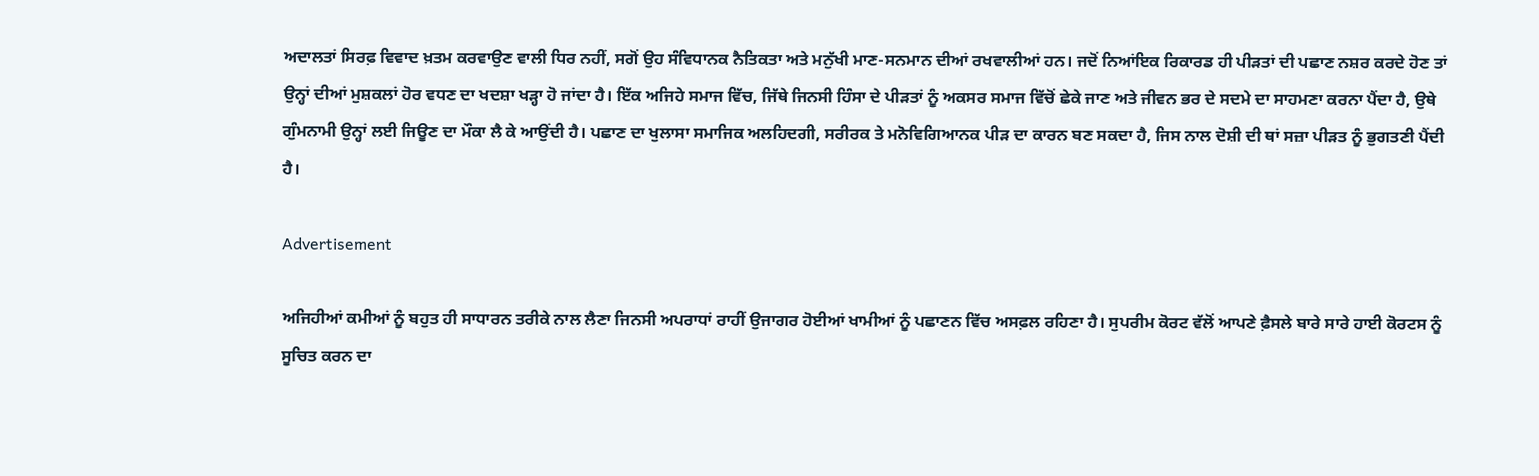ਅਦਾਲਤਾਂ ਸਿਰਫ਼ ਵਿਵਾਦ ਖ਼ਤਮ ਕਰਵਾਉਣ ਵਾਲੀ ਧਿਰ ਨਹੀਂ, ਸਗੋਂ ਉਹ ਸੰਵਿਧਾਨਕ ਨੈਤਿਕਤਾ ਅਤੇ ਮਨੁੱਖੀ ਮਾਣ-ਸਨਮਾਨ ਦੀਆਂ ਰਖਵਾਲੀਆਂ ਹਨ। ਜਦੋਂ ਨਿਆਂਇਕ ਰਿਕਾਰਡ ਹੀ ਪੀੜਤਾਂ ਦੀ ਪਛਾਣ ਨਸ਼ਰ ਕਰਦੇ ਹੋਣ ਤਾਂ ਉਨ੍ਹਾਂ ਦੀਆਂ ਮੁਸ਼ਕਲਾਂ ਹੋਰ ਵਧਣ ਦਾ ਖਦਸ਼ਾ ਖੜ੍ਹਾ ਹੋ ਜਾਂਦਾ ਹੈ। ਇੱਕ ਅਜਿਹੇ ਸਮਾਜ ਵਿੱਚ, ਜਿੱਥੇ ਜਿਨਸੀ ਹਿੰਸਾ ਦੇ ਪੀੜਤਾਂ ਨੂੰ ਅਕਸਰ ਸਮਾਜ ਵਿੱਚੋਂ ਛੇਕੇ ਜਾਣ ਅਤੇ ਜੀਵਨ ਭਰ ਦੇ ਸਦਮੇ ਦਾ ਸਾਹਮਣਾ ਕਰਨਾ ਪੈਂਦਾ ਹੈ, ਉਥੇ ਗੁੰਮਨਾਮੀ ਉਨ੍ਹਾਂ ਲਈ ਜਿਊਣ ਦਾ ਮੌਕਾ ਲੈ ਕੇ ਆਉਂਦੀ ਹੈ। ਪਛਾਣ ਦਾ ਖੁਲਾਸਾ ਸਮਾਜਿਕ ਅਲਹਿਦਗੀ, ਸਰੀਰਕ ਤੇ ਮਨੋਵਿਗਿਆਨਕ ਪੀੜ ਦਾ ਕਾਰਨ ਬਣ ਸਕਦਾ ਹੈ, ਜਿਸ ਨਾਲ ਦੋਸ਼ੀ ਦੀ ਥਾਂ ਸਜ਼ਾ ਪੀੜਤ ਨੂੰ ਭੁਗਤਣੀ ਪੈਂਦੀ ਹੈ।

Advertisement

ਅਜਿਹੀਆਂ ਕਮੀਆਂ ਨੂੰ ਬਹੁਤ ਹੀ ਸਾਧਾਰਨ ਤਰੀਕੇ ਨਾਲ ਲੈਣਾ ਜਿਨਸੀ ਅਪਰਾਧਾਂ ਰਾਹੀਂ ਉਜਾਗਰ ਹੋਈਆਂ ਖਾਮੀਆਂ ਨੂੰ ਪਛਾਣਨ ਵਿੱਚ ਅਸਫ਼ਲ ਰਹਿਣਾ ਹੈ। ਸੁਪਰੀਮ ਕੋਰਟ ਵੱਲੋਂ ਆਪਣੇ ਫ਼ੈਸਲੇ ਬਾਰੇ ਸਾਰੇ ਹਾਈ ਕੋਰਟਸ ਨੂੰ ਸੂਚਿਤ ਕਰਨ ਦਾ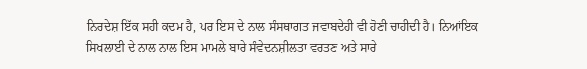ਨਿਰਦੇਸ਼ ਇੱਕ ਸਹੀ ਕਦਮ ਹੈ, ਪਰ ਇਸ ਦੇ ਨਾਲ ਸੰਸਥਾਗਤ ਜਵਾਬਦੇਹੀ ਵੀ ਹੋਣੀ ਚਾਹੀਦੀ ਹੈ। ਨਿਆਂਇਕ ਸਿਖਲਾਈ ਦੇ ਨਾਲ ਨਾਲ ਇਸ ਮਾਮਲੇ ਬਾਰੇ ਸੰਵੇਦਨਸ਼ੀਲਤਾ ਵਰਤਣ ਅਤੇ ਸਾਰੇ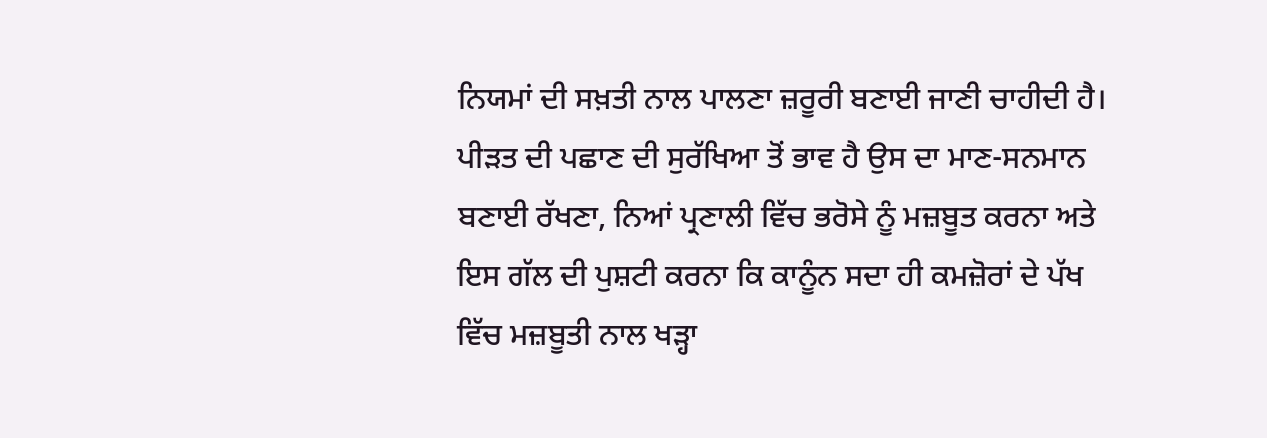ਨਿਯਮਾਂ ਦੀ ਸਖ਼ਤੀ ਨਾਲ ਪਾਲਣਾ ਜ਼ਰੂਰੀ ਬਣਾਈ ਜਾਣੀ ਚਾਹੀਦੀ ਹੈ। ਪੀੜਤ ਦੀ ਪਛਾਣ ਦੀ ਸੁਰੱਖਿਆ ਤੋਂ ਭਾਵ ਹੈ ਉਸ ਦਾ ਮਾਣ-ਸਨਮਾਨ ਬਣਾਈ ਰੱਖਣਾ, ਨਿਆਂ ਪ੍ਰਣਾਲੀ ਵਿੱਚ ਭਰੋਸੇ ਨੂੰ ਮਜ਼ਬੂਤ ਕਰਨਾ ਅਤੇ ਇਸ ਗੱਲ ਦੀ ਪੁਸ਼ਟੀ ਕਰਨਾ ਕਿ ਕਾਨੂੰਨ ਸਦਾ ਹੀ ਕਮਜ਼ੋਰਾਂ ਦੇ ਪੱਖ ਵਿੱਚ ਮਜ਼ਬੂਤੀ ਨਾਲ ਖੜ੍ਹਾ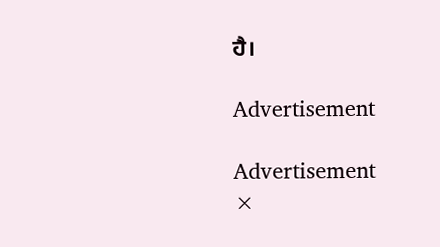ਹੈ।

Advertisement

Advertisement
×